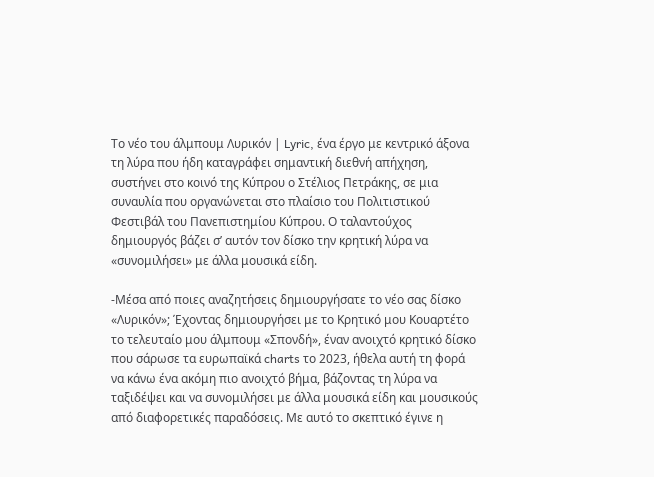Το νέο του άλμπουμ Λυρικόν | Lyric, ένα έργο με κεντρικό άξονα τη λύρα που ήδη καταγράφει σημαντική διεθνή απήχηση, συστήνει στο κοινό της Κύπρου ο Στέλιος Πετράκης, σε μια συναυλία που οργανώνεται στο πλαίσιο του Πολιτιστικού Φεστιβάλ του Πανεπιστημίου Κύπρου. Ο ταλαντούχος δημιουργός βάζει σ’ αυτόν τον δίσκο την κρητική λύρα να «συνομιλήσει» με άλλα μουσικά είδη.

-Μέσα από ποιες αναζητήσεις δημιουργήσατε το νέο σας δίσκο «Λυρικόν»; Έχοντας δημιουργήσει με το Κρητικό μου Κουαρτέτο το τελευταίο μου άλμπουμ «Σπονδή», έναν ανοιχτό κρητικό δίσκο που σάρωσε τα ευρωπαϊκά charts το 2023, ήθελα αυτή τη φορά να κάνω ένα ακόμη πιο ανοιχτό βήμα, βάζοντας τη λύρα να ταξιδέψει και να συνομιλήσει με άλλα μουσικά είδη και μουσικούς από διαφορετικές παραδόσεις. Με αυτό το σκεπτικό έγινε η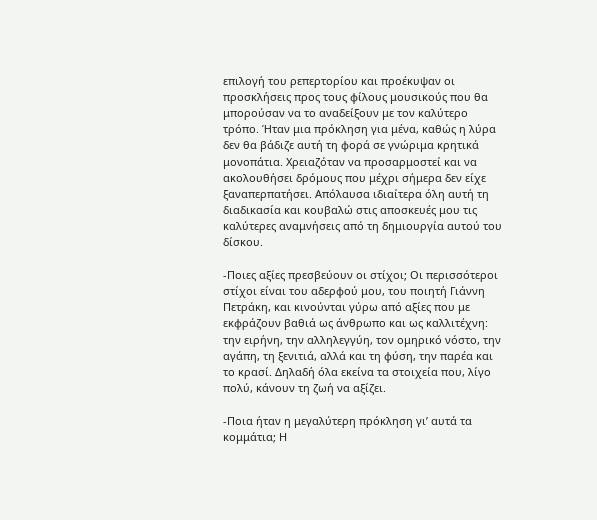επιλογή του ρεπερτορίου και προέκυψαν οι προσκλήσεις προς τους φίλους μουσικούς που θα μπορούσαν να το αναδείξουν με τον καλύτερο τρόπο. Ήταν μια πρόκληση για μένα, καθώς η λύρα δεν θα βάδιζε αυτή τη φορά σε γνώριμα κρητικά μονοπάτια. Χρειαζόταν να προσαρμοστεί και να ακολουθήσει δρόμους που μέχρι σήμερα δεν είχε ξαναπερπατήσει. Απόλαυσα ιδιαίτερα όλη αυτή τη διαδικασία και κουβαλώ στις αποσκευές μου τις καλύτερες αναμνήσεις από τη δημιουργία αυτού του δίσκου.

-Ποιες αξίες πρεσβεύουν οι στίχοι; Οι περισσότεροι στίχοι είναι του αδερφού μου, του ποιητή Γιάννη Πετράκη, και κινούνται γύρω από αξίες που με εκφράζουν βαθιά ως άνθρωπο και ως καλλιτέχνη: την ειρήνη, την αλληλεγγύη, τον ομηρικό νόστο, την αγάπη, τη ξενιτιά, αλλά και τη φύση, την παρέα και το κρασί. Δηλαδή όλα εκείνα τα στοιχεία που, λίγο πολύ, κάνουν τη ζωή να αξίζει.

-Ποια ήταν η μεγαλύτερη πρόκληση γι’ αυτά τα κομμάτια; Η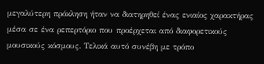μεγαλύτερη πρόκληση ήταν να διατηρηθεί ένας ενιαίος χαρακτήρας μέσα σε ένα ρεπερτόριο που προέρχεται από διαφορετικούς μουσικούς κόσμους. Τελικά αυτό συνέβη με τρόπο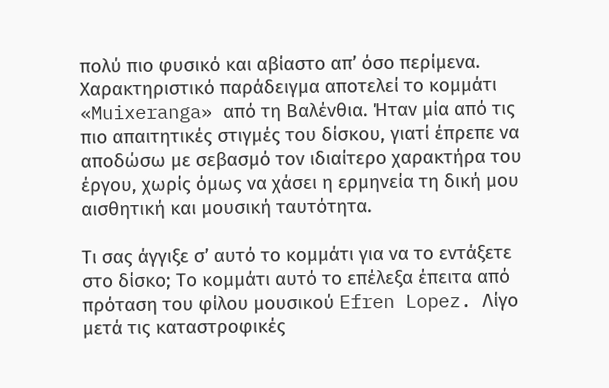πολύ πιο φυσικό και αβίαστο απ’ όσο περίμενα. Χαρακτηριστικό παράδειγμα αποτελεί το κομμάτι «Muixeranga» από τη Βαλένθια. Ήταν μία από τις πιο απαιτητικές στιγμές του δίσκου, γιατί έπρεπε να αποδώσω με σεβασμό τον ιδιαίτερο χαρακτήρα του έργου, χωρίς όμως να χάσει η ερμηνεία τη δική μου αισθητική και μουσική ταυτότητα.

Τι σας άγγιξε σ’ αυτό το κομμάτι για να το εντάξετε στο δίσκο; Το κομμάτι αυτό το επέλεξα έπειτα από πρόταση του φίλου μουσικού Efren Lopez. Λίγο μετά τις καταστροφικές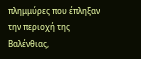πλημμύρες που έπληξαν την περιοχή της Βαλένθιας,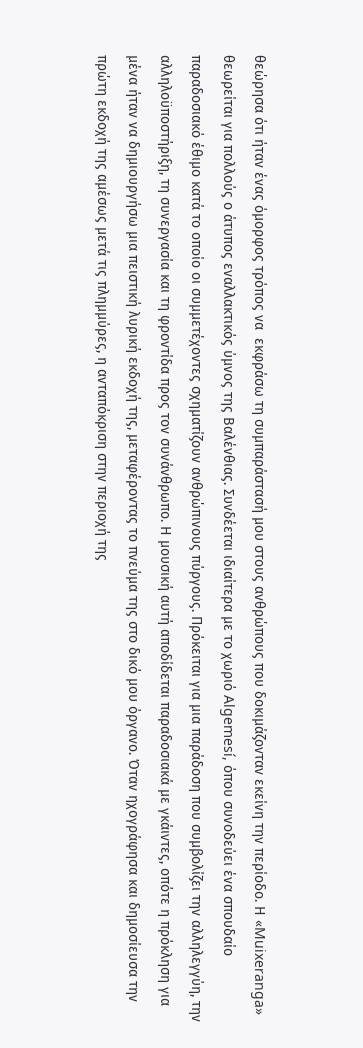θεώρησα ότι ήταν ένας όμορφος τρόπος να  εκφράσω τη συμπαράστασή μου στους ανθρώπους που δοκιμάζονταν εκείνη την περίοδο. Η «Muixeranga» θεωρείται για πολλούς ο άτυπος εναλλακτικός ύμνος της Βαλένθιας. Συνδέεται ιδιαίτερα με το χωριό Algemesí, όπου συνοδεύει ένα σπουδαίο παραδοσιακό έθιμο κατά το οποίο οι συμμετέχοντες σχηματίζουν ανθρώπινους πύργους. Πρόκειται για μια παράδοση που συμβολίζει την αλληλεγγύη, την αλληλοϋποστήριξη, τη συνεργασία και τη φροντίδα προς τον συνάνθρωπο. Η μουσική αυτή αποδίδεται παραδοσιακά με γκάιντες, οπότε η πρόκληση για μένα ήταν να δημιουργήσω μια πειστική λυρική εκδοχή της, μεταφέροντας το πνεύμα της στο δικό μου όργανο. Όταν ηχογράφησα και δημοσίευσα την πρώτη εκδοχή της αμέσως μετά τις πλημμύρες, η ανταπόκριση στην περιοχή της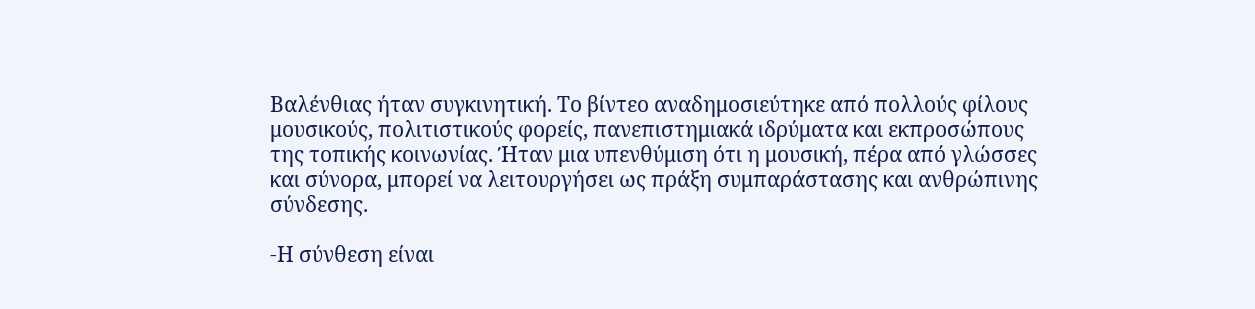Βαλένθιας ήταν συγκινητική. Το βίντεο αναδημοσιεύτηκε από πολλούς φίλους μουσικούς, πολιτιστικούς φορείς, πανεπιστημιακά ιδρύματα και εκπροσώπους της τοπικής κοινωνίας. Ήταν μια υπενθύμιση ότι η μουσική, πέρα από γλώσσες και σύνορα, μπορεί να λειτουργήσει ως πράξη συμπαράστασης και ανθρώπινης σύνδεσης.

-Η σύνθεση είναι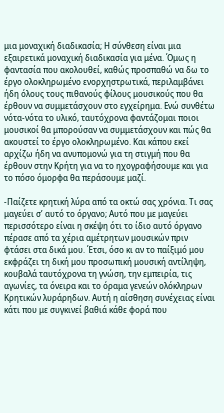μια μοναχική διαδικασία; Η σύνθεση είναι μια εξαιρετικά μοναχική διαδικασία για μένα. Όμως η φαντασία που ακολουθεί, καθώς προσπαθώ να δω το έργο ολοκληρωμένο ενορχηστρωτικά, περιλαμβάνει ήδη όλους τους πιθανούς φίλους μουσικούς που θα έρθουν να συμμετάσχουν στο εγχείρημα. Ενώ συνθέτω νότα-νότα το υλικό, ταυτόχρονα φαντάζομαι ποιοι μουσικοί θα μπορούσαν να συμμετάσχουν και πώς θα ακουστεί το έργο ολοκληρωμένο. Και κάπου εκεί αρχίζω ήδη να ανυπομονώ για τη στιγμή που θα έρθουν στην Κρήτη για να το ηχογραφήσουμε και για το πόσο όμορφα θα περάσουμε μαζί.

-Παίζετε κρητική λύρα από τα οκτώ σας χρόνια. Τι σας μαγεύει σ’ αυτό το όργανο; Αυτό που με μαγεύει περισσότερο είναι η σκέψη ότι το ίδιο αυτό όργανο πέρασε από τα χέρια αμέτρητων μουσικών πριν φτάσει στα δικά μου. Έτσι, όσο κι αν το παίξιμό μου εκφράζει τη δική μου προσωπική μουσική αντίληψη, κουβαλά ταυτόχρονα τη γνώση, την εμπειρία, τις αγωνίες, τα όνειρα και το όραμα γενεών ολόκληρων Κρητικών λυράρηδων. Αυτή η αίσθηση συνέχειας είναι κάτι που με συγκινεί βαθιά κάθε φορά που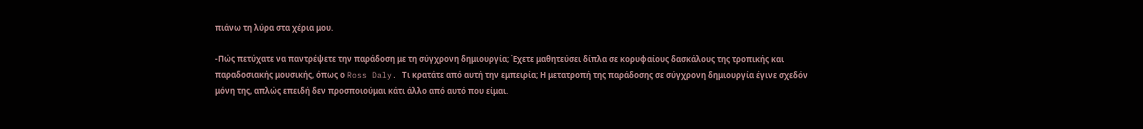πιάνω τη λύρα στα χέρια μου.

-Πώς πετύχατε να παντρέψετε την παράδοση με τη σύγχρονη δημιουργία; Έχετε μαθητεύσει δίπλα σε κορυφαίους δασκάλους της τροπικής και παραδοσιακής μουσικής, όπως ο Ross Daly. Τι κρατάτε από αυτή την εμπειρία; Η μετατροπή της παράδοσης σε σύγχρονη δημιουργία έγινε σχεδόν μόνη της, απλώς επειδή δεν προσποιούμαι κάτι άλλο από αυτό που είμαι.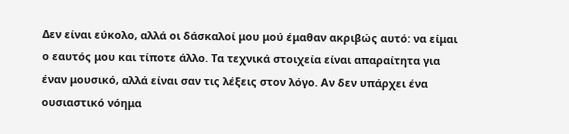Δεν είναι εύκολο, αλλά οι δάσκαλοί μου μού έμαθαν ακριβώς αυτό: να είμαι ο εαυτός μου και τίποτε άλλο. Τα τεχνικά στοιχεία είναι απαραίτητα για έναν μουσικό, αλλά είναι σαν τις λέξεις στον λόγο. Αν δεν υπάρχει ένα ουσιαστικό νόημα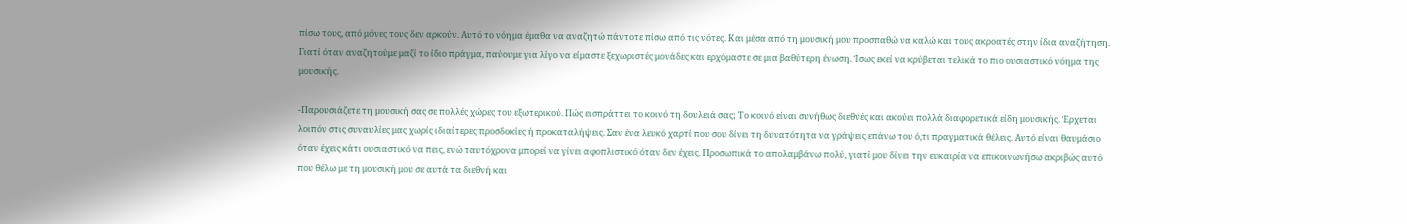πίσω τους, από μόνες τους δεν αρκούν. Αυτό το νόημα έμαθα να αναζητώ πάντοτε πίσω από τις νότες. Και μέσα από τη μουσική μου προσπαθώ να καλώ και τους ακροατές στην ίδια αναζήτηση. Γιατί όταν αναζητούμε μαζί το ίδιο πράγμα, παύουμε για λίγο να είμαστε ξεχωριστές μονάδες και ερχόμαστε σε μια βαθύτερη ένωση. Ίσως εκεί να κρύβεται τελικά το πιο ουσιαστικό νόημα της μουσικής.

-Παρουσιάζετε τη μουσική σας σε πολλές χώρες του εξωτερικού. Πώς εισπράττει το κοινό τη δουλειά σας; Το κοινό είναι συνήθως διεθνές και ακούει πολλά διαφορετικά είδη μουσικής. Έρχεται λοιπόν στις συναυλίες μας χωρίς ιδιαίτερες προσδοκίες ή προκαταλήψεις. Σαν ένα λευκό χαρτί που σου δίνει τη δυνατότητα να γράψεις επάνω του ό,τι πραγματικά θέλεις. Αυτό είναι θαυμάσιο όταν έχεις κάτι ουσιαστικό να πεις, ενώ ταυτόχρονα μπορεί να γίνει αφοπλιστικό όταν δεν έχεις. Προσωπικά το απολαμβάνω πολύ, γιατί μου δίνει την ευκαιρία να επικοινωνήσω ακριβώς αυτό που θέλω με τη μουσική μου σε αυτά τα διεθνή και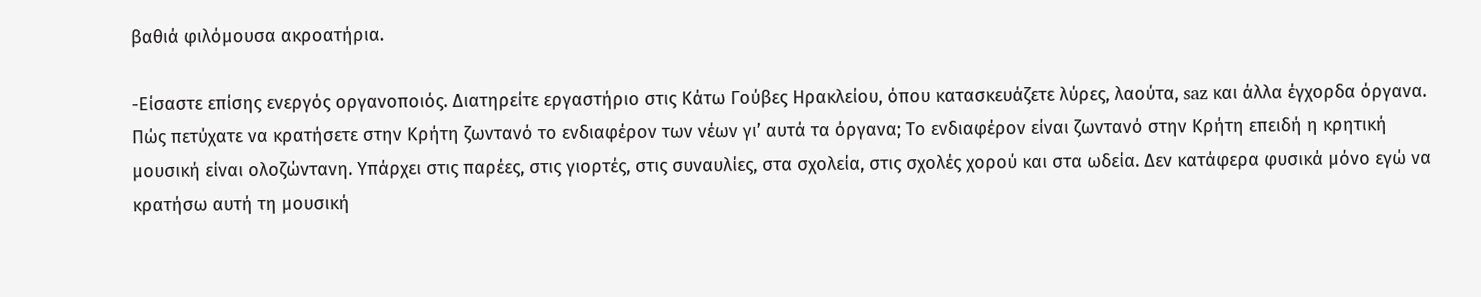βαθιά φιλόμουσα ακροατήρια.

-Είσαστε επίσης ενεργός οργανοποιός. Διατηρείτε εργαστήριο στις Κάτω Γούβες Ηρακλείου, όπου κατασκευάζετε λύρες, λαούτα, saz και άλλα έγχορδα όργανα. Πώς πετύχατε να κρατήσετε στην Κρήτη ζωντανό το ενδιαφέρον των νέων γι’ αυτά τα όργανα; Το ενδιαφέρον είναι ζωντανό στην Κρήτη επειδή η κρητική μουσική είναι ολοζώντανη. Υπάρχει στις παρέες, στις γιορτές, στις συναυλίες, στα σχολεία, στις σχολές χορού και στα ωδεία. Δεν κατάφερα φυσικά μόνο εγώ να κρατήσω αυτή τη μουσική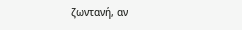ζωντανή, αν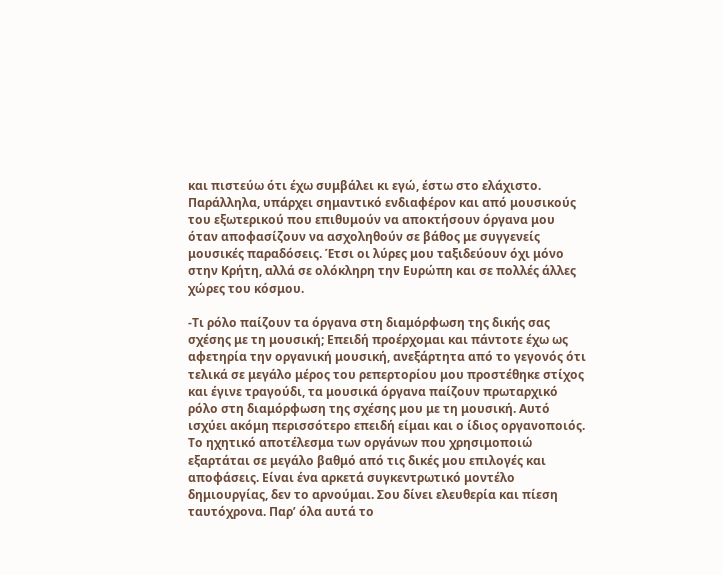και πιστεύω ότι έχω συμβάλει κι εγώ, έστω στο ελάχιστο. Παράλληλα, υπάρχει σημαντικό ενδιαφέρον και από μουσικούς του εξωτερικού που επιθυμούν να αποκτήσουν όργανα μου όταν αποφασίζουν να ασχοληθούν σε βάθος με συγγενείς μουσικές παραδόσεις. Έτσι οι λύρες μου ταξιδεύουν όχι μόνο στην Κρήτη, αλλά σε ολόκληρη την Ευρώπη και σε πολλές άλλες χώρες του κόσμου.

-Τι ρόλο παίζουν τα όργανα στη διαμόρφωση της δικής σας σχέσης με τη μουσική; Επειδή προέρχομαι και πάντοτε έχω ως αφετηρία την οργανική μουσική, ανεξάρτητα από το γεγονός ότι τελικά σε μεγάλο μέρος του ρεπερτορίου μου προστέθηκε στίχος και έγινε τραγούδι, τα μουσικά όργανα παίζουν πρωταρχικό ρόλο στη διαμόρφωση της σχέσης μου με τη μουσική. Αυτό ισχύει ακόμη περισσότερο επειδή είμαι και ο ίδιος οργανοποιός. Το ηχητικό αποτέλεσμα των οργάνων που χρησιμοποιώ εξαρτάται σε μεγάλο βαθμό από τις δικές μου επιλογές και αποφάσεις. Είναι ένα αρκετά συγκεντρωτικό μοντέλο δημιουργίας, δεν το αρνούμαι. Σου δίνει ελευθερία και πίεση ταυτόχρονα. Παρ’ όλα αυτά το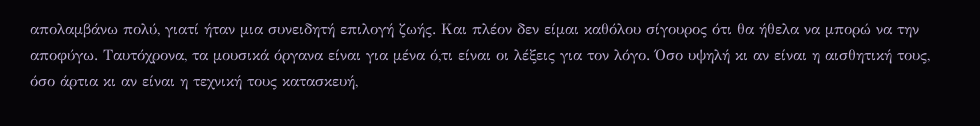απολαμβάνω πολύ, γιατί ήταν μια συνειδητή επιλογή ζωής. Και πλέον δεν είμαι καθόλου σίγουρος ότι θα ήθελα να μπορώ να την αποφύγω. Ταυτόχρονα, τα μουσικά όργανα είναι για μένα ό,τι είναι οι λέξεις για τον λόγο. Όσο υψηλή κι αν είναι η αισθητική τους, όσο άρτια κι αν είναι η τεχνική τους κατασκευή,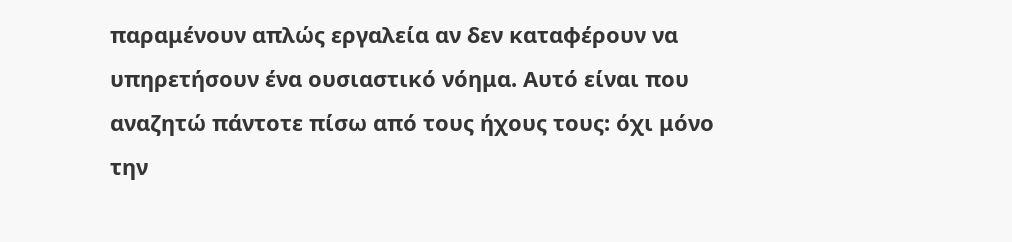παραμένουν απλώς εργαλεία αν δεν καταφέρουν να υπηρετήσουν ένα ουσιαστικό νόημα. Αυτό είναι που αναζητώ πάντοτε πίσω από τους ήχους τους: όχι μόνο την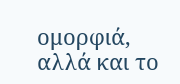ομορφιά, αλλά και το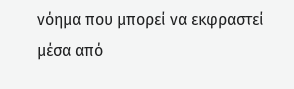νόημα που μπορεί να εκφραστεί μέσα από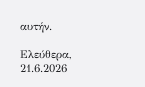αυτήν.

Ελεύθερα, 21.6.2026